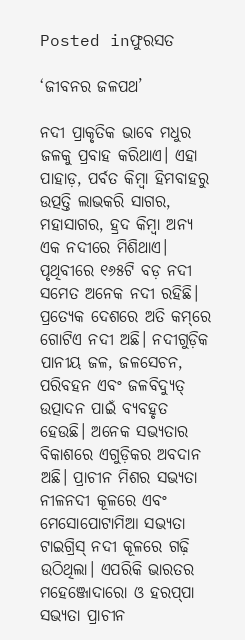Posted inଫୁରସତ

‘ଜୀବନର ଜଳପଥ’

ନଦୀ ପ୍ରାକୃତିକ ଭାବେ ମଧୁର ଜଳକୁ ପ୍ରବାହ କରିଥାଏ। ଏହା ପାହାଡ଼, ପର୍ବତ କିମ୍ବା ହିମବାହରୁ ଉତ୍ପତ୍ତି ଲାଭକରି ସାଗର, ମହାସାଗର, ହ୍ରଦ କିମ୍ବା ଅନ୍ୟ ଏକ ନଦୀରେ ମିଶିଥାଏ। ପୃଥିବୀରେ ୧୬୫ଟି ବଡ଼ ନଦୀ ସମେତ ଅନେକ ନଦୀ ରହିଛି। ପ୍ରତ୍ୟେକ ଦେଶରେ ଅତି କମ୍‌ରେ ଗୋଟିଏ ନଦୀ ଅଛି। ନଦୀଗୁଡ଼ିକ ପାନୀୟ ଜଳ, ଜଳସେଚନ, ପରିବହନ ଏବଂ ଜଳବିଦ୍ୟୁତ୍‌ ଉତ୍ପାଦନ ପାଇଁ ବ୍ୟବହୃତ ହେଉଛି। ଅନେକ ସଭ୍ୟତାର ବିକାଶରେ ଏଗୁଡ଼ିକର ଅବଦାନ ଅଛି। ପ୍ରାଚୀନ ମିଶର ସଭ୍ୟତା ନୀଳନଦୀ କୂଳରେ ଏବଂ ମେସୋପୋଟାମିଆ ସଭ୍ୟତା ଟାଇଗ୍ରିସ୍‌ ନଦୀ କୂଳରେ ଗଢ଼ି ଉଠିଥିଲା। ଏପରିକି ଭାରତର ମହେଞ୍ଜୋଦାରୋ ଓ ହରପ୍‌ପା ସଭ୍ୟତା ପ୍ରାଚୀନ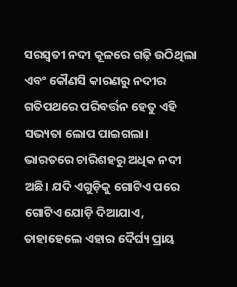ସରସ୍ବତୀ ନଦୀ କୂଳରେ ଗଢ଼ି ଉଠିଥିଲା ଏବଂ କୌଣସି କାରଣରୁ ନଦୀର ଗତିପଥରେ ପରିବର୍ତ୍ତନ ହେତୁ ଏହି ସଭ୍ୟତା ଲୋପ ପାଇଗଲା।
ଭାରତରେ ଚାରିଶହରୁ ଅଧିକ ନଦୀ ଅଛି। ଯଦି ଏଗୁଡ଼ିକୁ ଗୋଟିଏ ପରେ ଗୋଟିଏ ଯୋଡ଼ି ଦିଆଯାଏ, ତାହାହେଲେ ଏହାର ଦୈର୍ଘ୍ୟ ପ୍ରାୟ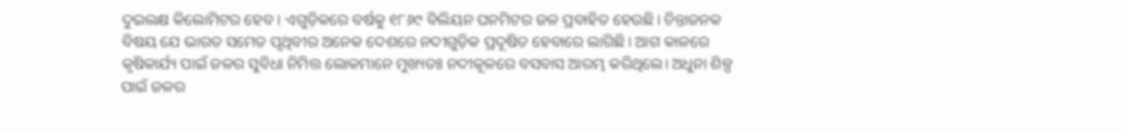ଦୁଇଲକ୍ଷ କିଲୋମିଟର ହେବ। ଏଗୁଡ଼ିକରେ ବର୍ଷକୁ ୧୮୬୯ ବିଲିୟନ ଘନମିଟର ଜଳ ପ୍ରବାହିତ ହେଉଛି। ଚିନ୍ତାଜନକ ବିଷୟ ଯେ ଭାରତ ସମେତ ପୃଥିବୀର ଅନେକ ଦେଶରେ ନଦୀଗୁଡ଼ିକ ପ୍ରଦୂଷିତ ହେବାରେ ଲାଗିଛି। ଆଗ କାଳରେ କୃଷିକାର୍ଯ୍ୟ ପାଇଁ ଜଳର ସୁବିଧା ନିମିତ୍ତ ଲୋକମାନେ ମୁଖ୍ୟତଃ ନଦୀକୂଳରେ ବସବାସ ଆରମ୍ଭ କରିଥିଲେ। ଅଧୁନା ଶିଳ୍ପ ପାଇଁ ଜଳର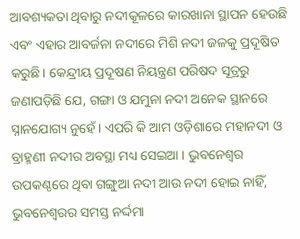ଆବଶ୍ୟକତା ଥିବାରୁ ନଦୀକୂଳରେ କାରଖାନା ସ୍ଥାପନ ହେଉଛି ଏବଂ ଏହାର ଆବର୍ଜନା ନଦୀରେ ମିଶି ନଦୀ ଜଳକୁ ପ୍ରଦୂଷିତ କରୁଛି। କେନ୍ଦ୍ରୀୟ ପ୍ରଦୂଷଣ ନିୟନ୍ତ୍ରଣ ପରିଷଦ ସୂତ୍ରରୁ ଜଣାପଡ଼ିଛି ଯେ, ଗଙ୍ଗା ଓ ଯମୁନା ନଦୀ ଅନେକ ସ୍ଥାନରେ ସ୍ନାନଯୋଗ୍ୟ ନୁହେଁ। ଏପରି କି ଆମ ଓଡ଼ିଶାରେ ମହାନଦୀ ଓ ବ୍ରାହ୍ମଣୀ ନଦୀର ଅବସ୍ଥା ମଧ୍ୟ ସେଇଆ । ଭୁବନେଶ୍ୱର ଉପକଣ୍ଠରେ ଥିବା ଗଙ୍ଗୁଆ ନଦୀ ଆଉ ନଦୀ ହୋଇ ନାହିଁ, ଭୁବନେଶ୍ୱରର ସମସ୍ତ ନର୍ଦ୍ଦମା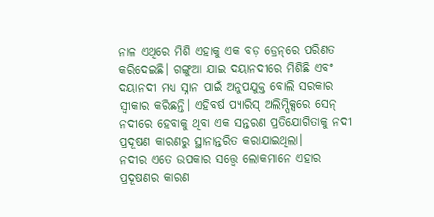ନାଳ ଏଥିରେ ମିଶି ଏହାକୁ ଏକ ବଡ଼ ଡ୍ରେନ୍‌ରେ ପରିଣତ କରିଦେଇଛି। ଗଙ୍ଗୁଆ ଯାଇ ଦୟାନଦୀରେ ମିଶିଛି ଏବଂ ଦୟାନଦୀ ମଧ୍ୟ ସ୍ନାନ ପାଇଁ ଅନୁପଯୁକ୍ତ ବୋଲି ସରକାର ସ୍ବୀକାର କରିଛନ୍ତି। ଏହିବର୍ଷ ପ୍ୟାରିସ୍‌ ଅଲିମ୍ପିକ୍ସରେ ସେନ୍‌ ନଦୀରେ ହେବାକୁ ଥିବା ଏକ ସନ୍ତରଣ ପ୍ରତିଯୋଗିତାକୁ ନଦୀ ପ୍ରଦୂଷଣ କାରଣରୁ ସ୍ଥାନାନ୍ତରିତ କରାଯାଇଥିଲା।
ନଦୀର ଏତେ ଉପକାର ସତ୍ତ୍ୱେ ଲୋକମାନେ ଏହାର ପ୍ରଦୂଷଣର କାରଣ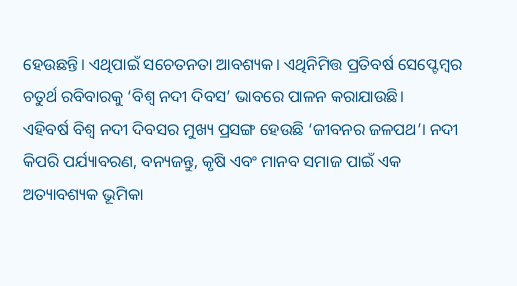ହେଉଛନ୍ତି। ଏଥିପାଇଁ ସଚେତନତା ଆବଶ୍ୟକ। ଏଥିନିମିତ୍ତ ପ୍ରତିବର୍ଷ ସେପ୍ଟେମ୍ବର ଚତୁର୍ଥ ରବିବାରକୁ ‘ବିଶ୍ୱ ନଦୀ ଦିବସ’ ଭାବରେ ପାଳନ କରାଯାଉଛି।
ଏହିବର୍ଷ ବିଶ୍ୱ ନଦୀ ଦିବସର ମୁଖ୍ୟ ପ୍ରସଙ୍ଗ ହେଉଛି ‘ଜୀବନର ଜଳପଥ’। ନଦୀ କିପରି ପର୍ଯ୍ୟାବରଣ, ବନ୍ୟଜନ୍ତୁ, କୃଷି ଏବଂ ମାନବ ସମାଜ ପାଇଁ ଏକ ଅତ୍ୟାବଶ୍ୟକ ଭୂମିକା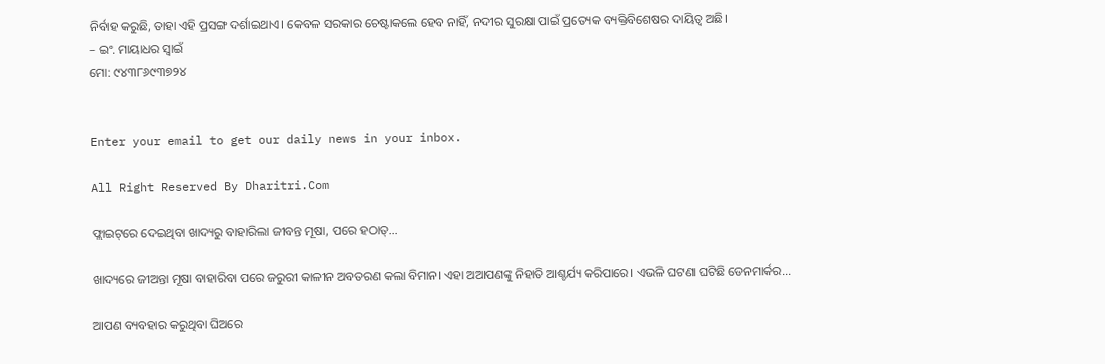ନିର୍ବାହ କରୁଛି, ତାହା ଏହି ପ୍ରସଙ୍ଗ ଦର୍ଶାଇଥାଏ। କେବଳ ସରକାର ଚେଷ୍ଟାକଲେ ହେବ ନାହିଁ, ନଦୀର ସୁରକ୍ଷା ପାଇଁ ପ୍ରତ୍ୟେକ ବ୍ୟକ୍ତିବିଶେଷର ଦାୟିତ୍ୱ ଅଛି।
– ଇଂ. ମାୟାଧର ସ୍ବାଇଁ
ମୋ: ୯୪୩୮୬୯୩୭୨୪


Enter your email to get our daily news in your inbox.

All Right Reserved By Dharitri.Com

ଫ୍ଲାଇଟ୍‌ରେ ଦେଇଥିବା ଖାଦ୍ୟରୁ ବାହାରିଲା ଜୀବନ୍ତ ମୂଷା, ପରେ ହଠାତ୍‌…

ଖାଦ୍ୟରେ ଜୀଅନ୍ତା ମୂଷା ବାହାରିବା ପରେ ଜରୁରୀ କାଳୀନ ଅବତରଣ କଲା ବିମାନ। ଏହା ଅଆପଣଙ୍କୁ ନିହାତି ଆଶ୍ଚର୍ଯ୍ୟ କରିପାରେ। ଏଭଳି ଘଟଣା ଘଟିଛି ଡେନମାର୍କର...

ଆପଣ ବ୍ୟବହାର କରୁଥିବା ଘିଅରେ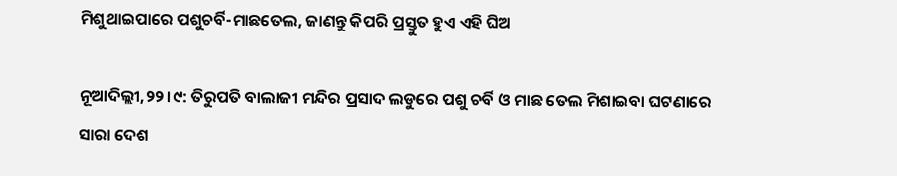ମିଶୁଥାଇପାରେ ପଶୁଚର୍ବି-ମାଛତେଲ, ଜାଣନ୍ତୁ କିପରି ପ୍ରସ୍ତୁତ ହୁଏ ଏହି ଘିଅ

ନୂଆଦିଲ୍ଲୀ,୨୨।୯: ତିରୁପତି ବାଲାଜୀ ମନ୍ଦିର ପ୍ରସାଦ ଲଡୁରେ ପଶୁ ଚର୍ବି ଓ ମାଛ ତେଲ ମିଶାଇବା ଘଟଣାରେ ସାରା ଦେଶ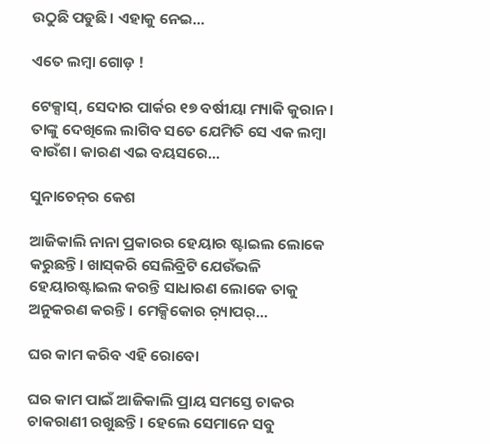ଉଠୁଛି ପଡୁଛି। ଏହାକୁ ନେଇ...

ଏତେ ଲମ୍ବା ଗୋଡ଼ !

ଟେକ୍ସାସ୍‌, ସେଦାର ପାର୍କର ୧୭ ବର୍ଷୀୟା ମ୍ୟାକି କୁରାନ। ତାଙ୍କୁ ଦେଖିଲେ ଲାଗିବ ସତେ ଯେମିତି ସେ ଏକ ଲମ୍ବା ବାଉଁଶ। କାରଣ ଏଇ ବୟସରେ...

ସୁନାଚେନ୍‌ର କେଶ

ଆଜିକାଲି ନାନା ପ୍ରକାରର ହେୟାର ଷ୍ଟାଇଲ ଲୋକେ କରୁଛନ୍ତି। ଖାସ୍‌କରି ସେଲିବ୍ରିଟି ଯେଉଁଭଳି ହେୟାରଷ୍ଟାଇଲ କରନ୍ତି ସାଧାରଣ ଲୋକେ ତାକୁ ଅନୁକରଣ କରନ୍ତି। ମେକ୍ସିକୋର ର଼୍ୟାପର୍‌...

ଘର କାମ କରିବ ଏହି ରୋବୋ

ଘର କାମ ପାଇଁ ଆଜିକାଲି ପ୍ରାୟ ସମସ୍ତେ ଚାକର ଚାକରାଣୀ ରଖୁଛନ୍ତି। ହେଲେ ସେମାନେ ସବୁ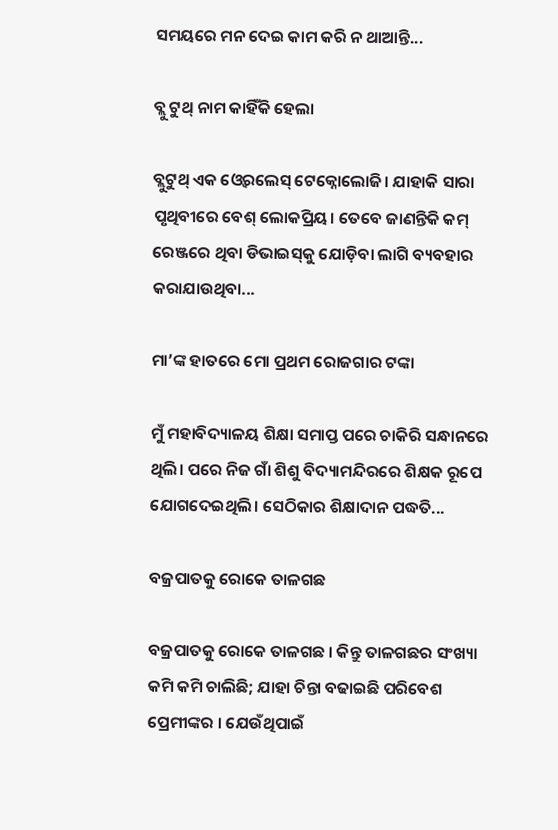ସମୟରେ ମନ ଦେଇ କାମ କରି ନ ଥାଆନ୍ତି...

ବ୍ଲୁ ଟୁଥ୍‌ ନାମ କାହିଁକି ହେଲା

ବ୍ଲୁଟୁଥ୍‌ ଏକ ଓ୍ବେରଲେସ୍‌ ଟେକ୍ନୋଲୋଜି। ଯାହାକି ସାରା ପୃଥିବୀରେ ବେଶ୍‌ ଲୋକପ୍ରିୟ। ତେବେ ଜାଣନ୍ତିକି କମ୍‌ ରେଞ୍ଜରେ ଥିବା ଡିଭାଇସ୍‌କୁ ଯୋଡ଼ିବା ଲାଗି ବ୍ୟବହାର କରାଯାଉଥିବା...

ମା’ଙ୍କ ହାତରେ ମୋ ପ୍ରଥମ ରୋଜଗାର ଟଙ୍କା

ମୁଁ ମହାବିଦ୍ୟାଳୟ ଶିକ୍ଷା ସମାପ୍ତ ପରେ ଚାକିରି ସନ୍ଧାନରେ ଥିଲି। ପରେ ନିଜ ଗାଁ ଶିଶୁ ବିଦ୍ୟାମନ୍ଦିରରେ ଶିକ୍ଷକ ରୂପେ ଯୋଗଦେଇଥିଲି। ସେଠିକାର ଶିକ୍ଷାଦାନ ପଦ୍ଧତି...

ବଜ୍ରପାତକୁ ରୋକେ ତାଳଗଛ

ବଜ୍ରପାତକୁ ରୋକେ ତାଳଗଛ । କିନ୍ତୁ ତାଳଗଛର ସଂଖ୍ୟା କମି କମି ଚାଲିଛି; ଯାହା ଚିନ୍ତା ବଢାଇଛି ପରିବେଶ ପ୍ରେମୀଙ୍କର । ଯେଉଁଥିପାଇଁ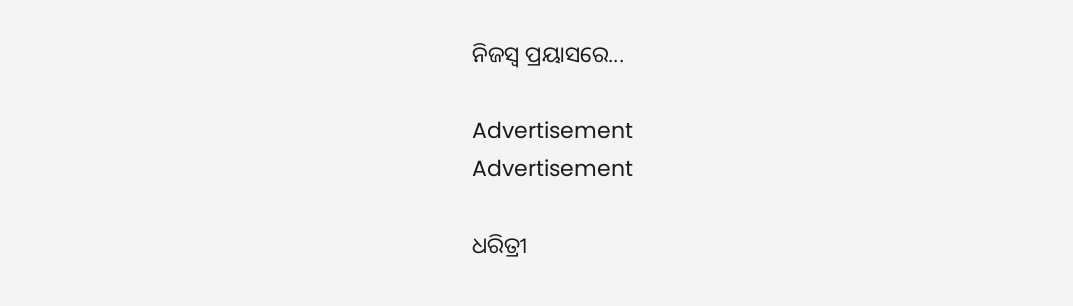ନିଜସ୍ବ ପ୍ରୟାସରେ...

Advertisement
Advertisement

ଧରିତ୍ରୀ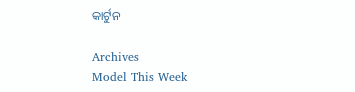କାର୍ଟୁନ

Archives
Model This Week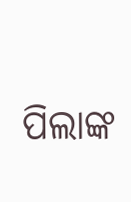ପିଲାଙ୍କ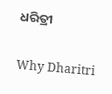ଧରିତ୍ରୀ

Why Dharitri